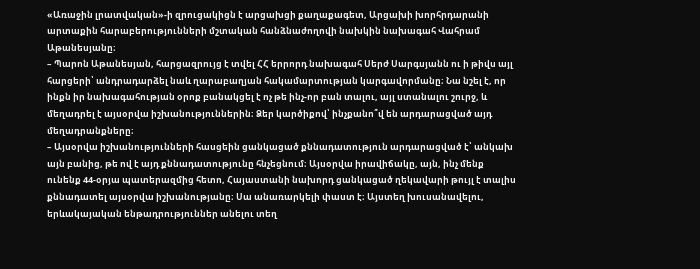«Առաջին լրատվական»-ի զրուցակիցն է արցախցի քաղաքագետ, Արցախի խորհրդարանի արտաքին հարաբերությունների մշտական հանձնաժողովի նախկին նախագահ Վահրամ Աթանեսյանը։
– Պարոն Աթանեսյան, հարցազրույց է տվել ՀՀ երրորդ նախագահ Սերժ Սարգսյանն ու ի թիվս այլ հարցերի՝ անդրադարձել նաև ղարաբաղյան հակամարտության կարգավորմանը։ Նա նշել է, որ ինքն իր նախագահության օրոք բանակցել է ոչ թե ինչ-որ բան տալու, այլ ստանալու շուրջ, և մեղադրել է այսօրվա իշխանություններին։ Ձեր կարծիքով՝ ինչքանո՞վ են արդարացված այդ մեղադրանքները։
– Այսօրվա իշխանությունների հասցեին ցանկացած քննադատություն արդարացված է՝ անկախ այն բանից, թե ով է այդ քննադատությունը հնչեցնում։ Այսօրվա իրավիճակը, այն, ինչ մենք ունենք 44-օրյա պատերազմից հետո, Հայաստանի նախորդ ցանկացած ղեկավարի թույլ է տալիս քննադատել այսօրվա իշխանությանը։ Սա անառարկելի փաստ է։ Այստեղ խուսանավելու, երևակայական ենթադրություններ անելու տեղ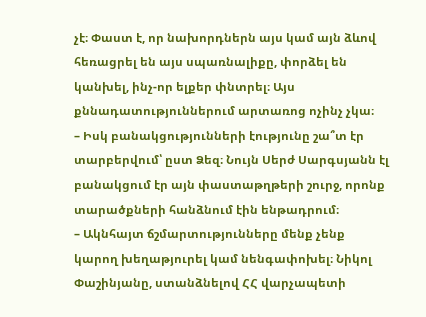չէ։ Փաստ է, որ նախորդներն այս կամ այն ձևով հեռացրել են այս սպառնալիքը, փորձել են կանխել, ինչ-որ ելքեր փնտրել։ Այս քննադատություններում արտառոց ոչինչ չկա։
– Իսկ բանակցությունների էությունը շա՞տ էր տարբերվում՝ ըստ Ձեզ։ Նույն Սերժ Սարգսյանն էլ բանակցում էր այն փաստաթղթերի շուրջ, որոնք տարածքների հանձնում էին ենթադրում։
– Ակնհայտ ճշմարտությունները մենք չենք կարող խեղաթյուրել կամ նենգափոխել։ Նիկոլ Փաշինյանը, ստանձնելով ՀՀ վարչապետի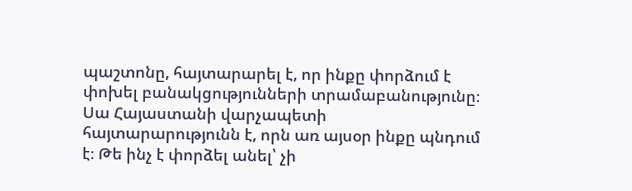պաշտոնը, հայտարարել է, որ ինքը փորձում է փոխել բանակցությունների տրամաբանությունը։ Սա Հայաստանի վարչապետի հայտարարությունն է, որն առ այսօր ինքը պնդում է։ Թե ինչ է փորձել անել՝ չի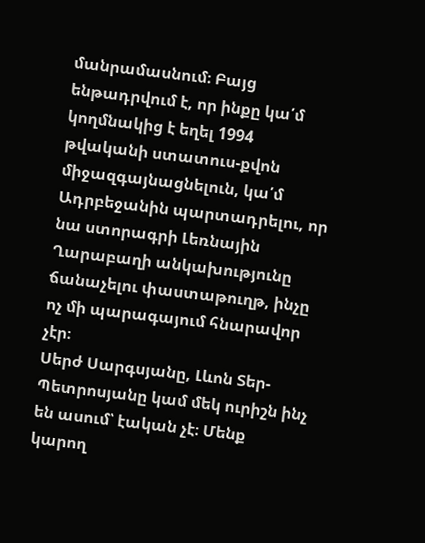մանրամասնում։ Բայց ենթադրվում է, որ ինքը կա՛մ կողմնակից է եղել 1994 թվականի ստատուս-քվոն միջազգայնացնելուն, կա՛մ Ադրբեջանին պարտադրելու, որ նա ստորագրի Լեռնային Ղարաբաղի անկախությունը ճանաչելու փաստաթուղթ, ինչը ոչ մի պարագայում հնարավոր չէր։
Սերժ Սարգսյանը, Լևոն Տեր-Պետրոսյանը կամ մեկ ուրիշն ինչ են ասում՝ էական չէ։ Մենք կարող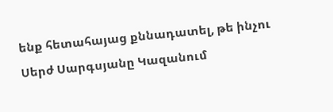ենք հետահայաց քննադատել, թե ինչու Սերժ Սարգսյանը Կազանում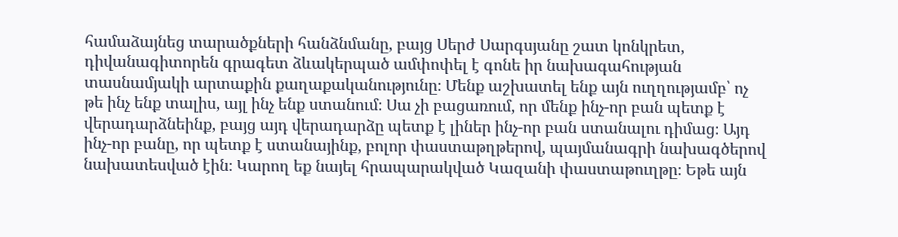համաձայնեց տարածքների հանձնմանը, բայց Սերժ Սարգսյանը շատ կոնկրետ, դիվանագիտորեն գրագետ ձևակերպած ամփոփել է գոնե իր նախագահության տասնամյակի արտաքին քաղաքականությունը։ Մենք աշխատել ենք այն ուղղությամբ՝ ոչ թե ինչ ենք տալիս, այլ ինչ ենք ստանում։ Սա չի բացառում, որ մենք ինչ-որ բան պետք է վերադարձնեինք, բայց այդ վերադարձը պետք է լիներ ինչ-որ բան ստանալու դիմաց։ Այդ ինչ-որ բանը, որ պետք է ստանայինք, բոլոր փաստաթղթերով, պայմանագրի նախագծերով նախատեսված էին։ Կարող եք նայել հրապարակված Կազանի փաստաթուղթը։ Եթե այն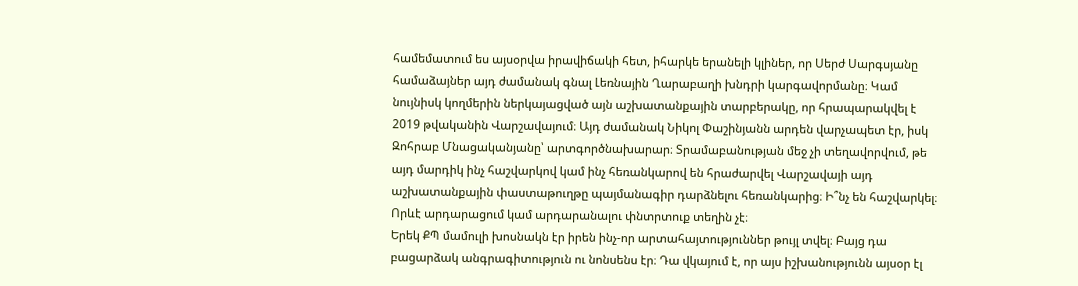համեմատում ես այսօրվա իրավիճակի հետ, իհարկե երանելի կլիներ, որ Սերժ Սարգսյանը համաձայներ այդ ժամանակ գնալ Լեռնային Ղարաբաղի խնդրի կարգավորմանը։ Կամ նույնիսկ կողմերին ներկայացված այն աշխատանքային տարբերակը, որ հրապարակվել է 2019 թվականին Վարշավայում։ Այդ ժամանակ Նիկոլ Փաշինյանն արդեն վարչապետ էր, իսկ Զոհրաբ Մնացականյանը՝ արտգործնախարար։ Տրամաբանության մեջ չի տեղավորվում, թե այդ մարդիկ ինչ հաշվարկով կամ ինչ հեռանկարով են հրաժարվել Վարշավայի այդ աշխատանքային փաստաթուղթը պայմանագիր դարձնելու հեռանկարից։ Ի՞նչ են հաշվարկել։ Որևէ արդարացում կամ արդարանալու փնտրտուք տեղին չէ։
Երեկ ՔՊ մամուլի խոսնակն էր իրեն ինչ-որ արտահայտություններ թույլ տվել։ Բայց դա բացարձակ անգրագիտություն ու նոնսենս էր։ Դա վկայում է, որ այս իշխանությունն այսօր էլ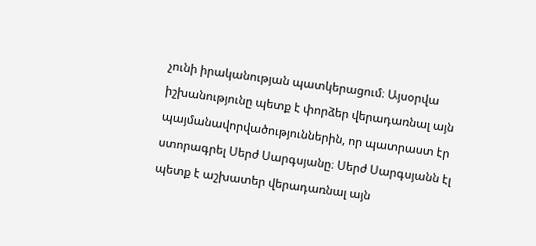չունի իրականության պատկերացում։ Այսօրվա իշխանությունը պետք է փորձեր վերադառնալ այն պայմանավորվածություններին, որ պատրաստ էր ստորագրել Սերժ Սարգսյանը։ Սերժ Սարգսյանն էլ պետք է աշխատեր վերադառնալ այն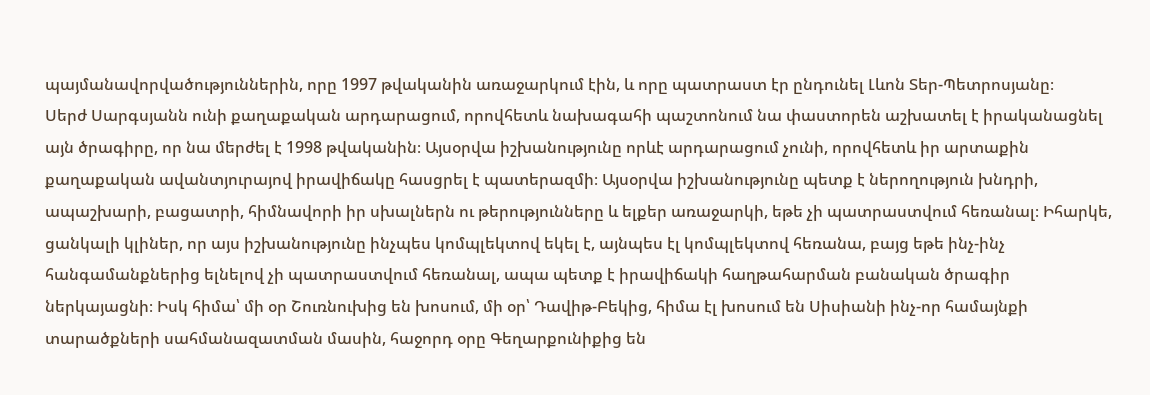պայմանավորվածություններին, որը 1997 թվականին առաջարկում էին, և որը պատրաստ էր ընդունել Լևոն Տեր-Պետրոսյանը։
Սերժ Սարգսյանն ունի քաղաքական արդարացում, որովհետև նախագահի պաշտոնում նա փաստորեն աշխատել է իրականացնել այն ծրագիրը, որ նա մերժել է 1998 թվականին։ Այսօրվա իշխանությունը որևէ արդարացում չունի, որովհետև իր արտաքին քաղաքական ավանտյուրայով իրավիճակը հասցրել է պատերազմի։ Այսօրվա իշխանությունը պետք է ներողություն խնդրի, ապաշխարի, բացատրի, հիմնավորի իր սխալներն ու թերությունները և ելքեր առաջարկի, եթե չի պատրաստվում հեռանալ։ Իհարկե, ցանկալի կլիներ, որ այս իշխանությունը ինչպես կոմպլեկտով եկել է, այնպես էլ կոմպլեկտով հեռանա, բայց եթե ինչ-ինչ հանգամանքներից ելնելով չի պատրաստվում հեռանալ, ապա պետք է իրավիճակի հաղթահարման բանական ծրագիր ներկայացնի։ Իսկ հիմա՝ մի օր Շուռնուխից են խոսում, մի օր՝ Դավիթ-Բեկից, հիմա էլ խոսում են Սիսիանի ինչ-որ համայնքի տարածքների սահմանազատման մասին, հաջորդ օրը Գեղարքունիքից են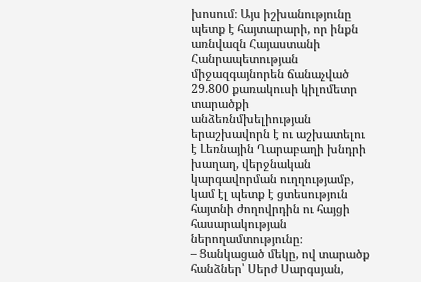խոսում։ Այս իշխանությունը պետք է հայտարարի, որ ինքն առնվազն Հայաստանի Հանրապետության միջազգայնորեն ճանաչված 29.800 քառակուսի կիլոմետր տարածքի անձեռնմխելիության երաշխավորն է ու աշխատելու է Լեռնային Ղարաբաղի խնդրի խաղաղ, վերջնական կարգավորման ուղղությամբ, կամ էլ պետք է ցտեսություն հայտնի ժողովրդին ու հայցի հասարակության ներողամտությունը։
– Ցանկացած մեկը, ով տարածք հանձներ՝ Սերժ Սարգսյան,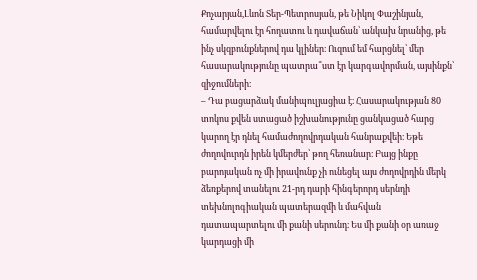Քոչարյան,Լևոն Տեր-Պետրոսյան, թե Նիկոլ Փաշինյան, համարվելու էր հողատու և դավաճան՝ անկախ նրանից, թե ինչ սկզբունքներով դա կլիներ։ Ուզում եմ հարցնել՝ մեր հասարակությունը պատրա՞ստ էր կարգավորման, այսինքն՝ զիջումների։
– Դա բացարձակ մանիպուլյացիա է։ Հասարակության 80 տոկոս քվեն ստացած իշխանությունը ցանկացած հարց կարող էր դնել համաժողովրդական հանրաքվեի։ Եթե ժողովուրդն իրեն կմերժեր՝ թող հեռանար։ Բայց ինքը բարոյական ոչ մի իրավունք չի ունեցել այս ժողովրդին մերկ ձեռքերով տանելու 21-րդ դարի հինգերորդ սերնդի տեխնոլոգիական պատերազմի և մահվան դատապարտելու մի քանի սերունդ։ Ես մի քանի օր առաջ կարդացի մի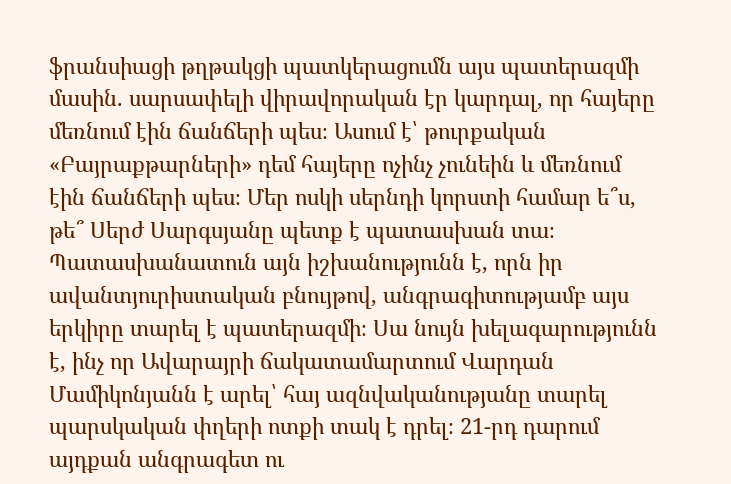ֆրանսիացի թղթակցի պատկերացումն այս պատերազմի մասին. սարսափելի վիրավորական էր կարդալ, որ հայերը մեռնում էին ճանճերի պես։ Ասում է՝ թուրքական «Բայրաքթարների» դեմ հայերը ոչինչ չունեին և մեռնում էին ճանճերի պես։ Մեր ոսկի սերնդի կորստի համար ե՞ս, թե՞ Սերժ Սարգսյանը պետք է պատասխան տա։ Պատասխանատուն այն իշխանությունն է, որն իր ավանտյուրիստական բնույթով, անգրագիտությամբ այս երկիրը տարել է պատերազմի։ Սա նույն խելագարությունն է, ինչ որ Ավարայրի ճակատամարտում Վարդան Մամիկոնյանն է արել՝ հայ ազնվականությանը տարել պարսկական փղերի ոտքի տակ է դրել։ 21-րդ դարում այդքան անգրագետ ու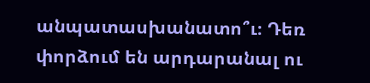անպատասխանատո՞ւ։ Դեռ փորձում են արդարանալ ու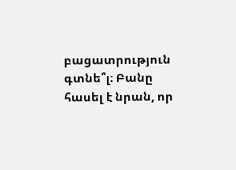բացատրություն գտնե՞լ։ Բանը հասել է նրան, որ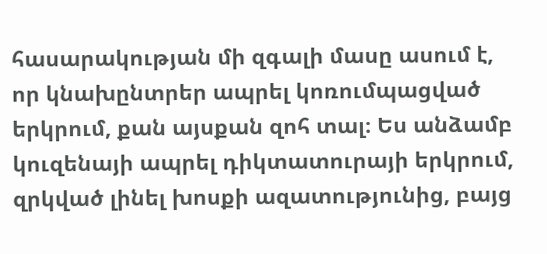հասարակության մի զգալի մասը ասում է, որ կնախընտրեր ապրել կոռումպացված երկրում, քան այսքան զոհ տալ։ Ես անձամբ կուզենայի ապրել դիկտատուրայի երկրում, զրկված լինել խոսքի ազատությունից, բայց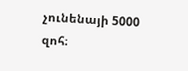չունենայի 5000 զոհ։